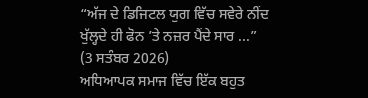“ਅੱਜ ਦੇ ਡਿਜਿਟਲ ਯੁਗ ਵਿੱਚ ਸਵੇਰੇ ਨੀਂਦ ਖੁੱਲ੍ਹਦੇ ਹੀ ਫੋਨ ’ਤੇ ਨਜ਼ਰ ਪੈਂਦੇ ਸਾਰ ...”
(3 ਸਤੰਬਰ 2026)
ਅਧਿਆਪਕ ਸਮਾਜ ਵਿੱਚ ਇੱਕ ਬਹੁਤ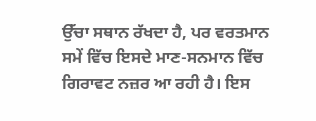ਉੱਚਾ ਸਥਾਨ ਰੱਖਦਾ ਹੈ, ਪਰ ਵਰਤਮਾਨ ਸਮੇਂ ਵਿੱਚ ਇਸਦੇ ਮਾਣ-ਸਨਮਾਨ ਵਿੱਚ ਗਿਰਾਵਟ ਨਜ਼ਰ ਆ ਰਹੀ ਹੈ। ਇਸ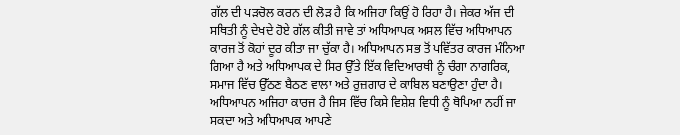ਗੱਲ ਦੀ ਪੜਚੋਲ ਕਰਨ ਦੀ ਲੋੜ ਹੈ ਕਿ ਅਜਿਹਾ ਕਿਉਂ ਹੋ ਰਿਹਾ ਹੈ। ਜੇਕਰ ਅੱਜ ਦੀ ਸਥਿਤੀ ਨੂੰ ਦੇਖਦੇ ਹੋਏ ਗੱਲ ਕੀਤੀ ਜਾਵੇ ਤਾਂ ਅਧਿਆਪਕ ਅਸਲ ਵਿੱਚ ਅਧਿਆਪਨ ਕਾਰਜ ਤੋਂ ਕੋਹਾਂ ਦੂਰ ਕੀਤਾ ਜਾ ਚੁੱਕਾ ਹੈ। ਅਧਿਆਪਨ ਸਭ ਤੋਂ ਪਵਿੱਤਰ ਕਾਰਜ ਮੰਨਿਆ ਗਿਆ ਹੈ ਅਤੇ ਅਧਿਆਪਕ ਦੇ ਸਿਰ ਉੱਤੇ ਇੱਕ ਵਿਦਿਆਰਥੀ ਨੂੰ ਚੰਗਾ ਨਾਗਰਿਕ, ਸਮਾਜ ਵਿੱਚ ਉੱਠਣ ਬੈਠਣ ਵਾਲਾ ਅਤੇ ਰੁਜ਼ਗਾਰ ਦੇ ਕਾਬਿਲ ਬਣਾਉਣਾ ਹੁੰਦਾ ਹੈ। ਅਧਿਆਪਨ ਅਜਿਹਾ ਕਾਰਜ ਹੈ ਜਿਸ ਵਿੱਚ ਕਿਸੇ ਵਿਸ਼ੇਸ਼ ਵਿਧੀ ਨੂੰ ਥੋਪਿਆ ਨਹੀਂ ਜਾ ਸਕਦਾ ਅਤੇ ਅਧਿਆਪਕ ਆਪਣੇ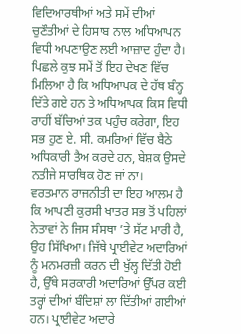ਵਿਦਿਆਰਥੀਆਂ ਅਤੇ ਸਮੇਂ ਦੀਆਂ ਚੁਣੌਤੀਆਂ ਦੇ ਹਿਸਾਬ ਨਾਲ ਅਧਿਆਪਨ ਵਿਧੀ ਅਪਣਾਉਣ ਲਈ ਆਜ਼ਾਦ ਹੁੰਦਾ ਹੈ। ਪਿਛਲੇ ਕੁਝ ਸਮੇਂ ਤੋਂ ਇਹ ਦੇਖਣ ਵਿੱਚ ਮਿਲਿਆ ਹੈ ਕਿ ਅਧਿਆਪਕ ਦੇ ਹੱਥ ਬੰਨ੍ਹ ਦਿੱਤੇ ਗਏ ਹਨ ਤੇ ਅਧਿਆਪਕ ਕਿਸ ਵਿਧੀ ਰਾਹੀਂ ਬੱਚਿਆਂ ਤਕ ਪਹੁੰਚ ਕਰੇਗਾ, ਇਹ ਸਭ ਹੁਣ ਏ. ਸੀ. ਕਮਰਿਆਂ ਵਿੱਚ ਬੈਠੇ ਅਧਿਕਾਰੀ ਤੈਅ ਕਰਦੇ ਹਨ, ਬੇਸ਼ਕ ਉਸਦੇ ਨਤੀਜੇ ਸਾਰਥਿਕ ਹੋਣ ਜਾਂ ਨਾ।
ਵਰਤਮਾਨ ਰਾਜਨੀਤੀ ਦਾ ਇਹ ਆਲਮ ਹੈ ਕਿ ਆਪਣੀ ਕੁਰਸੀ ਖਾਤਰ ਸਭ ਤੋਂ ਪਹਿਲਾਂ ਨੇਤਾਵਾਂ ਨੇ ਜਿਸ ਸੰਸਥਾ ’ਤੇ ਸੱਟ ਮਾਰੀ ਹੈ, ਉਹ ਸਿੱਖਿਆ। ਜਿੱਥੇ ਪ੍ਰਾਈਵੇਟ ਅਦਾਰਿਆਂ ਨੂੰ ਮਨਮਰਜ਼ੀ ਕਰਨ ਦੀ ਖੁੱਲ੍ਹ ਦਿੱਤੀ ਹੋਈ ਹੈ, ਉੱਥੇ ਸਰਕਾਰੀ ਅਦਾਰਿਆਂ ਉੱਪਰ ਕਈ ਤਰ੍ਹਾਂ ਦੀਆਂ ਬੰਦਿਸ਼ਾਂ ਲਾ ਦਿੱਤੀਆਂ ਗਈਆਂ ਹਨ। ਪ੍ਰਾਈਵੇਟ ਅਦਾਰੇ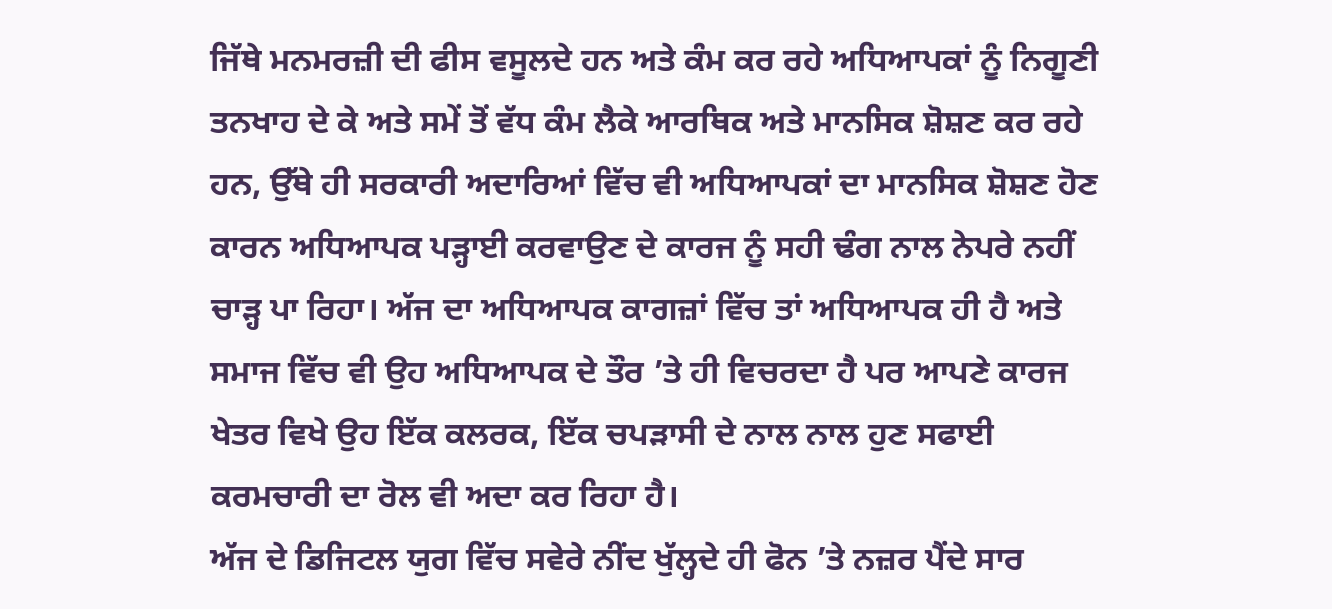ਜਿੱਥੇ ਮਨਮਰਜ਼ੀ ਦੀ ਫੀਸ ਵਸੂਲਦੇ ਹਨ ਅਤੇ ਕੰਮ ਕਰ ਰਹੇ ਅਧਿਆਪਕਾਂ ਨੂੰ ਨਿਗੂਣੀ ਤਨਖਾਹ ਦੇ ਕੇ ਅਤੇ ਸਮੇਂ ਤੋਂ ਵੱਧ ਕੰਮ ਲੈਕੇ ਆਰਥਿਕ ਅਤੇ ਮਾਨਸਿਕ ਸ਼ੋਸ਼ਣ ਕਰ ਰਹੇ ਹਨ, ਉੱਥੇ ਹੀ ਸਰਕਾਰੀ ਅਦਾਰਿਆਂ ਵਿੱਚ ਵੀ ਅਧਿਆਪਕਾਂ ਦਾ ਮਾਨਸਿਕ ਸ਼ੋਸ਼ਣ ਹੋਣ ਕਾਰਨ ਅਧਿਆਪਕ ਪੜ੍ਹਾਈ ਕਰਵਾਉਣ ਦੇ ਕਾਰਜ ਨੂੰ ਸਹੀ ਢੰਗ ਨਾਲ ਨੇਪਰੇ ਨਹੀਂ ਚਾੜ੍ਹ ਪਾ ਰਿਹਾ। ਅੱਜ ਦਾ ਅਧਿਆਪਕ ਕਾਗਜ਼ਾਂ ਵਿੱਚ ਤਾਂ ਅਧਿਆਪਕ ਹੀ ਹੈ ਅਤੇ ਸਮਾਜ ਵਿੱਚ ਵੀ ਉਹ ਅਧਿਆਪਕ ਦੇ ਤੌਰ ’ਤੇ ਹੀ ਵਿਚਰਦਾ ਹੈ ਪਰ ਆਪਣੇ ਕਾਰਜ ਖੇਤਰ ਵਿਖੇ ਉਹ ਇੱਕ ਕਲਰਕ, ਇੱਕ ਚਪੜਾਸੀ ਦੇ ਨਾਲ ਨਾਲ ਹੁਣ ਸਫਾਈ ਕਰਮਚਾਰੀ ਦਾ ਰੋਲ ਵੀ ਅਦਾ ਕਰ ਰਿਹਾ ਹੈ।
ਅੱਜ ਦੇ ਡਿਜਿਟਲ ਯੁਗ ਵਿੱਚ ਸਵੇਰੇ ਨੀਂਦ ਖੁੱਲ੍ਹਦੇ ਹੀ ਫੋਨ ’ਤੇ ਨਜ਼ਰ ਪੈਂਦੇ ਸਾਰ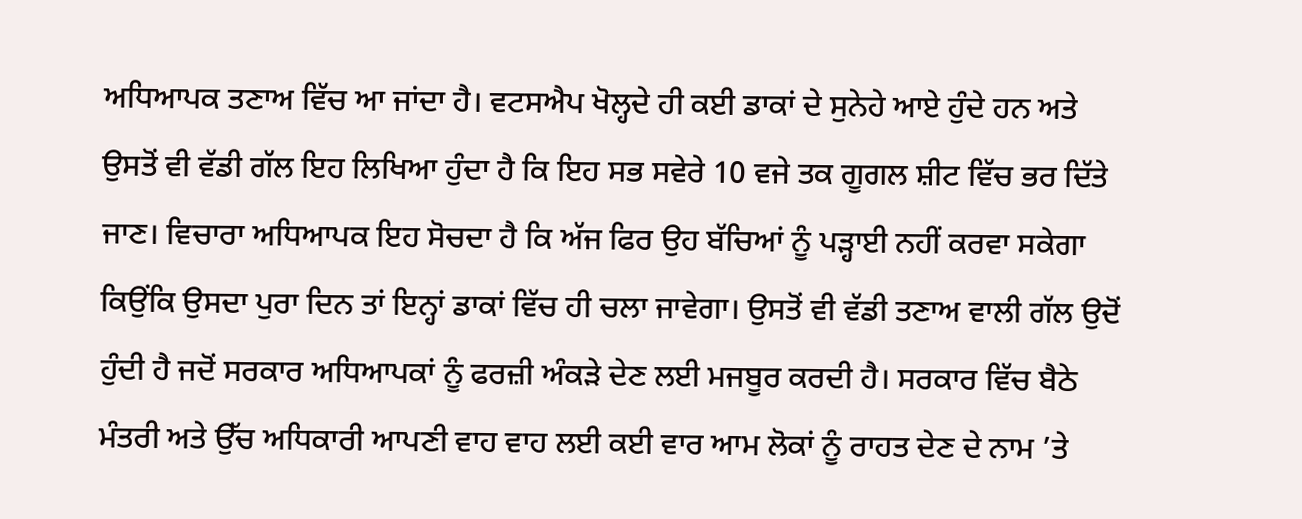ਅਧਿਆਪਕ ਤਣਾਅ ਵਿੱਚ ਆ ਜਾਂਦਾ ਹੈ। ਵਟਸਐਪ ਖੋਲ੍ਹਦੇ ਹੀ ਕਈ ਡਾਕਾਂ ਦੇ ਸੁਨੇਹੇ ਆਏ ਹੁੰਦੇ ਹਨ ਅਤੇ ਉਸਤੋਂ ਵੀ ਵੱਡੀ ਗੱਲ ਇਹ ਲਿਖਿਆ ਹੁੰਦਾ ਹੈ ਕਿ ਇਹ ਸਭ ਸਵੇਰੇ 10 ਵਜੇ ਤਕ ਗੂਗਲ ਸ਼ੀਟ ਵਿੱਚ ਭਰ ਦਿੱਤੇ ਜਾਣ। ਵਿਚਾਰਾ ਅਧਿਆਪਕ ਇਹ ਸੋਚਦਾ ਹੈ ਕਿ ਅੱਜ ਫਿਰ ਉਹ ਬੱਚਿਆਂ ਨੂੰ ਪੜ੍ਹਾਈ ਨਹੀਂ ਕਰਵਾ ਸਕੇਗਾ ਕਿਉਂਕਿ ਉਸਦਾ ਪੁਰਾ ਦਿਨ ਤਾਂ ਇਨ੍ਹਾਂ ਡਾਕਾਂ ਵਿੱਚ ਹੀ ਚਲਾ ਜਾਵੇਗਾ। ਉਸਤੋਂ ਵੀ ਵੱਡੀ ਤਣਾਅ ਵਾਲੀ ਗੱਲ ਉਦੋਂ ਹੁੰਦੀ ਹੈ ਜਦੋਂ ਸਰਕਾਰ ਅਧਿਆਪਕਾਂ ਨੂੰ ਫਰਜ਼ੀ ਅੰਕੜੇ ਦੇਣ ਲਈ ਮਜਬੂਰ ਕਰਦੀ ਹੈ। ਸਰਕਾਰ ਵਿੱਚ ਬੈਠੇ ਮੰਤਰੀ ਅਤੇ ਉੱਚ ਅਧਿਕਾਰੀ ਆਪਣੀ ਵਾਹ ਵਾਹ ਲਈ ਕਈ ਵਾਰ ਆਮ ਲੋਕਾਂ ਨੂੰ ਰਾਹਤ ਦੇਣ ਦੇ ਨਾਮ ’ਤੇ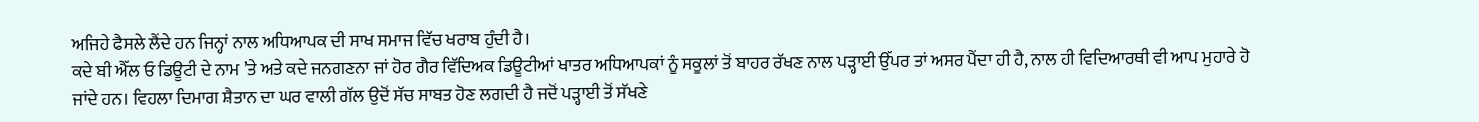ਅਜਿਹੇ ਫੈਸਲੇ ਲੈਂਦੇ ਹਨ ਜਿਨ੍ਹਾਂ ਨਾਲ ਅਧਿਆਪਕ ਦੀ ਸਾਖ ਸਮਾਜ ਵਿੱਚ ਖਰਾਬ ਹੁੰਦੀ ਹੈ।
ਕਦੇ ਬੀ ਐੱਲ ਓ ਡਿਊਟੀ ਦੇ ਨਾਮ ’ਤੇ ਅਤੇ ਕਦੇ ਜਨਗਣਨਾ ਜਾਂ ਹੋਰ ਗੈਰ ਵਿੱਦਿਅਕ ਡਿਊਟੀਆਂ ਖਾਤਰ ਅਧਿਆਪਕਾਂ ਨੂੰ ਸਕੂਲਾਂ ਤੋਂ ਬਾਹਰ ਰੱਖਣ ਨਾਲ ਪੜ੍ਹਾਈ ਉੱਪਰ ਤਾਂ ਅਸਰ ਪੈਂਦਾ ਹੀ ਹੈ, ਨਾਲ ਹੀ ਵਿਦਿਆਰਥੀ ਵੀ ਆਪ ਮੁਹਾਰੇ ਹੋ ਜਾਂਦੇ ਹਨ। ਵਿਹਲਾ ਦਿਮਾਗ ਸ਼ੈਤਾਨ ਦਾ ਘਰ ਵਾਲੀ ਗੱਲ ਉਦੋਂ ਸੱਚ ਸਾਬਤ ਹੋਣ ਲਗਦੀ ਹੈ ਜਦੋਂ ਪੜ੍ਹਾਈ ਤੋਂ ਸੱਖਣੇ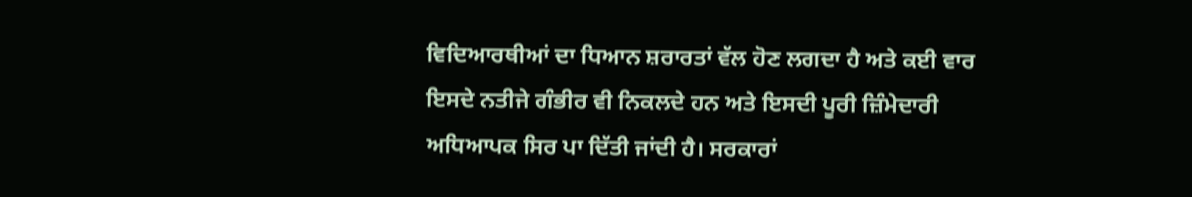ਵਿਦਿਆਰਥੀਆਂ ਦਾ ਧਿਆਨ ਸ਼ਰਾਰਤਾਂ ਵੱਲ ਹੋਣ ਲਗਦਾ ਹੈ ਅਤੇ ਕਈ ਵਾਰ ਇਸਦੇ ਨਤੀਜੇ ਗੰਭੀਰ ਵੀ ਨਿਕਲਦੇ ਹਨ ਅਤੇ ਇਸਦੀ ਪੂਰੀ ਜ਼ਿੰਮੇਦਾਰੀ ਅਧਿਆਪਕ ਸਿਰ ਪਾ ਦਿੱਤੀ ਜਾਂਦੀ ਹੈ। ਸਰਕਾਰਾਂ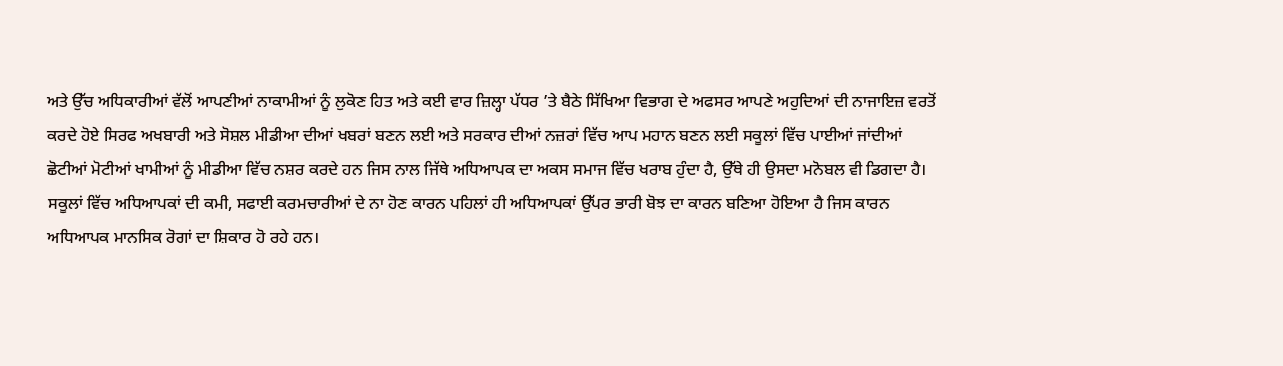ਅਤੇ ਉੱਚ ਅਧਿਕਾਰੀਆਂ ਵੱਲੋਂ ਆਪਣੀਆਂ ਨਾਕਾਮੀਆਂ ਨੂੰ ਲੁਕੋਣ ਹਿਤ ਅਤੇ ਕਈ ਵਾਰ ਜ਼ਿਲ੍ਹਾ ਪੱਧਰ ’ਤੇ ਬੈਠੇ ਸਿੱਖਿਆ ਵਿਭਾਗ ਦੇ ਅਫਸਰ ਆਪਣੇ ਅਹੁਦਿਆਂ ਦੀ ਨਾਜਾਇਜ਼ ਵਰਤੋਂ ਕਰਦੇ ਹੋਏ ਸਿਰਫ ਅਖਬਾਰੀ ਅਤੇ ਸੋਸ਼ਲ ਮੀਡੀਆ ਦੀਆਂ ਖਬਰਾਂ ਬਣਨ ਲਈ ਅਤੇ ਸਰਕਾਰ ਦੀਆਂ ਨਜ਼ਰਾਂ ਵਿੱਚ ਆਪ ਮਹਾਨ ਬਣਨ ਲਈ ਸਕੂਲਾਂ ਵਿੱਚ ਪਾਈਆਂ ਜਾਂਦੀਆਂ ਛੋਟੀਆਂ ਮੋਟੀਆਂ ਖਾਮੀਆਂ ਨੂੰ ਮੀਡੀਆ ਵਿੱਚ ਨਸ਼ਰ ਕਰਦੇ ਹਨ ਜਿਸ ਨਾਲ ਜਿੱਥੇ ਅਧਿਆਪਕ ਦਾ ਅਕਸ ਸਮਾਜ ਵਿੱਚ ਖਰਾਬ ਹੁੰਦਾ ਹੈ, ਉੱਥੇ ਹੀ ਉਸਦਾ ਮਨੋਬਲ ਵੀ ਡਿਗਦਾ ਹੈ।
ਸਕੂਲਾਂ ਵਿੱਚ ਅਧਿਆਪਕਾਂ ਦੀ ਕਮੀ, ਸਫਾਈ ਕਰਮਚਾਰੀਆਂ ਦੇ ਨਾ ਹੋਣ ਕਾਰਨ ਪਹਿਲਾਂ ਹੀ ਅਧਿਆਪਕਾਂ ਉੱਪਰ ਭਾਰੀ ਬੋਝ ਦਾ ਕਾਰਨ ਬਣਿਆ ਹੋਇਆ ਹੈ ਜਿਸ ਕਾਰਨ ਅਧਿਆਪਕ ਮਾਨਸਿਕ ਰੋਗਾਂ ਦਾ ਸ਼ਿਕਾਰ ਹੋ ਰਹੇ ਹਨ।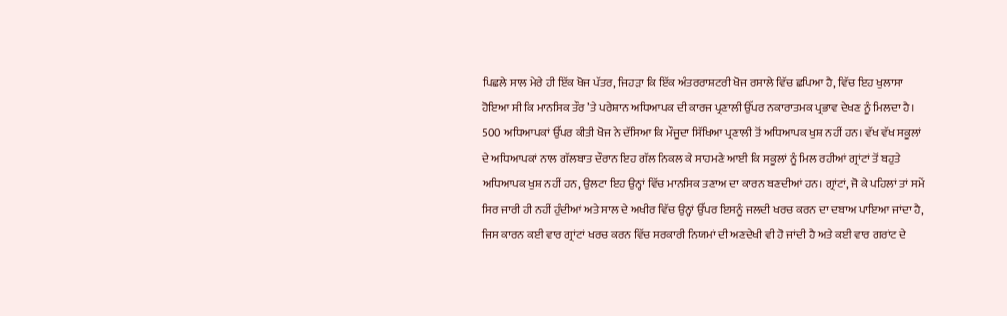ਪਿਛਲੇ ਸਾਲ ਮੇਰੇ ਹੀ ਇੱਕ ਖੋਜ ਪੱਤਰ, ਜਿਹੜਾ ਕਿ ਇੱਕ ਅੰਤਰਰਾਸ਼ਟਰੀ ਖੋਜ ਰਸਾਲੇ ਵਿੱਚ ਛਪਿਆ ਹੈ, ਵਿੱਚ ਇਹ ਖੁਲਾਸਾ ਹੋਇਆ ਸੀ ਕਿ ਮਾਨਸਿਕ ਤੌਰ ’ਤੇ ਪਰੇਸ਼ਾਨ ਅਧਿਆਪਕ ਦੀ ਕਾਰਜ ਪ੍ਰਣਾਲੀ ਉੱਪਰ ਨਕਾਰਾਤਮਕ ਪ੍ਰਭਾਵ ਦੇਖਣ ਨੂੰ ਮਿਲਦਾ ਹੈ। 500 ਅਧਿਆਪਕਾਂ ਉੱਪਰ ਕੀਤੀ ਖੋਜ ਨੇ ਦੱਸਿਆ ਕਿ ਮੌਜੂਦਾ ਸਿੱਖਿਆ ਪ੍ਰਣਾਲੀ ਤੋਂ ਅਧਿਆਪਕ ਖੁਸ਼ ਨਹੀਂ ਹਨ। ਵੱਖ ਵੱਖ ਸਕੂਲਾਂ ਦੇ ਅਧਿਆਪਕਾਂ ਨਾਲ ਗੱਲਬਾਤ ਦੌਰਾਨ ਇਹ ਗੱਲ ਨਿਕਲ ਕੇ ਸਾਹਮਣੇ ਆਈ ਕਿ ਸਕੂਲਾਂ ਨੂੰ ਮਿਲ ਰਹੀਆਂ ਗ੍ਰਾਂਟਾਂ ਤੋਂ ਬਹੁਤੇ ਅਧਿਆਪਕ ਖੁਸ਼ ਨਹੀਂ ਹਨ, ਉਲਟਾ ਇਹ ਉਨ੍ਹਾਂ ਵਿੱਚ ਮਾਨਸਿਕ ਤਣਾਅ ਦਾ ਕਾਰਨ ਬਣਦੀਆਂ ਹਨ। ਗ੍ਰਾਂਟਾਂ, ਜੋ ਕੇ ਪਹਿਲਾਂ ਤਾਂ ਸਮੇਂ ਸਿਰ ਜਾਰੀ ਹੀ ਨਹੀਂ ਹੁੰਦੀਆਂ ਅਤੇ ਸਾਲ ਦੇ ਅਖੀਰ ਵਿੱਚ ਉਨ੍ਹਾਂ ਉੱਪਰ ਇਸਨੂੰ ਜਲਦੀ ਖਰਚ ਕਰਨ ਦਾ ਦਬਾਅ ਪਾਇਆ ਜਾਂਦਾ ਹੈ, ਜਿਸ ਕਾਰਨ ਕਈ ਵਾਰ ਗ੍ਰਾਂਟਾਂ ਖਰਚ ਕਰਨ ਵਿੱਚ ਸਰਕਾਰੀ ਨਿਯਮਾਂ ਦੀ ਅਣਦੇਖੀ ਵੀ ਹੋ ਜਾਂਦੀ ਹੈ ਅਤੇ ਕਈ ਵਾਰ ਗਰਾਂਟ ਦੇ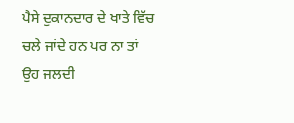ਪੈਸੇ ਦੁਕਾਨਦਾਰ ਦੇ ਖਾਤੇ ਵਿੱਚ ਚਲੇ ਜਾਂਦੇ ਹਨ ਪਰ ਨਾ ਤਾਂ ਉਹ ਜਲਦੀ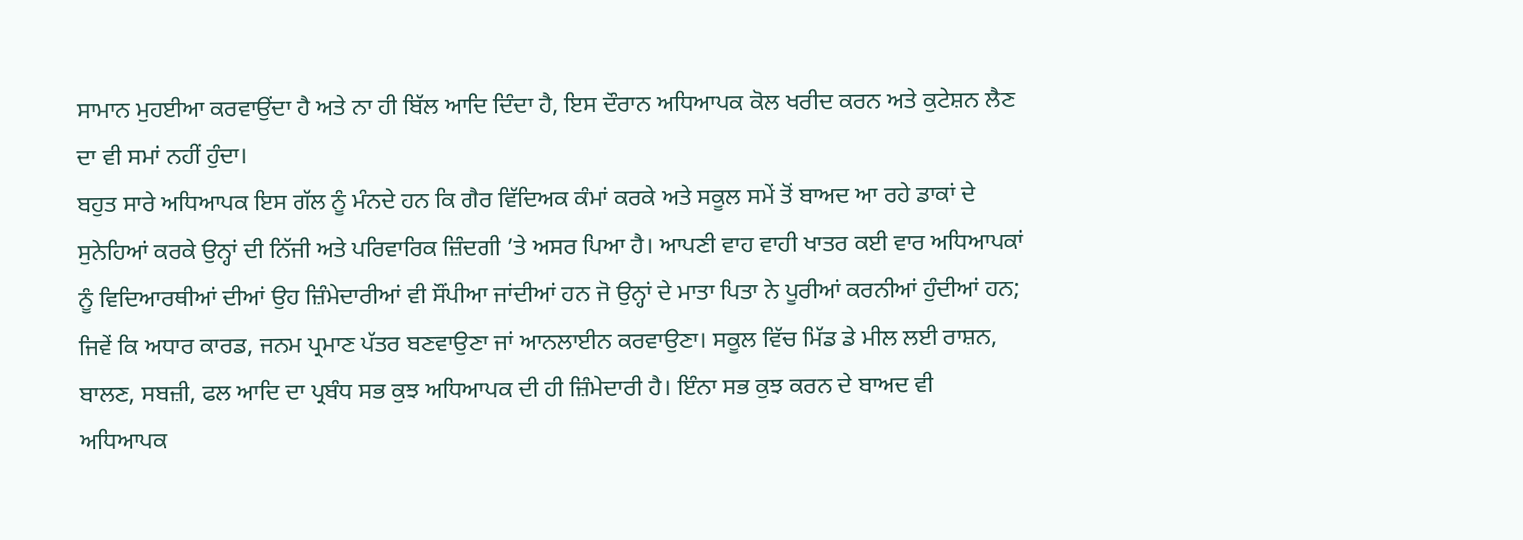ਸਾਮਾਨ ਮੁਹਈਆ ਕਰਵਾਉਂਦਾ ਹੈ ਅਤੇ ਨਾ ਹੀ ਬਿੱਲ ਆਦਿ ਦਿੰਦਾ ਹੈ, ਇਸ ਦੌਰਾਨ ਅਧਿਆਪਕ ਕੋਲ ਖਰੀਦ ਕਰਨ ਅਤੇ ਕੁਟੇਸ਼ਨ ਲੈਣ ਦਾ ਵੀ ਸਮਾਂ ਨਹੀਂ ਹੁੰਦਾ।
ਬਹੁਤ ਸਾਰੇ ਅਧਿਆਪਕ ਇਸ ਗੱਲ ਨੂੰ ਮੰਨਦੇ ਹਨ ਕਿ ਗੈਰ ਵਿੱਦਿਅਕ ਕੰਮਾਂ ਕਰਕੇ ਅਤੇ ਸਕੂਲ ਸਮੇਂ ਤੋਂ ਬਾਅਦ ਆ ਰਹੇ ਡਾਕਾਂ ਦੇ ਸੁਨੇਹਿਆਂ ਕਰਕੇ ਉਨ੍ਹਾਂ ਦੀ ਨਿੱਜੀ ਅਤੇ ਪਰਿਵਾਰਿਕ ਜ਼ਿੰਦਗੀ ’ਤੇ ਅਸਰ ਪਿਆ ਹੈ। ਆਪਣੀ ਵਾਹ ਵਾਹੀ ਖਾਤਰ ਕਈ ਵਾਰ ਅਧਿਆਪਕਾਂ ਨੂੰ ਵਿਦਿਆਰਥੀਆਂ ਦੀਆਂ ਉਹ ਜ਼ਿੰਮੇਦਾਰੀਆਂ ਵੀ ਸੌਂਪੀਆ ਜਾਂਦੀਆਂ ਹਨ ਜੋ ਉਨ੍ਹਾਂ ਦੇ ਮਾਤਾ ਪਿਤਾ ਨੇ ਪੂਰੀਆਂ ਕਰਨੀਆਂ ਹੁੰਦੀਆਂ ਹਨ; ਜਿਵੇਂ ਕਿ ਅਧਾਰ ਕਾਰਡ, ਜਨਮ ਪ੍ਰਮਾਣ ਪੱਤਰ ਬਣਵਾਉਣਾ ਜਾਂ ਆਨਲਾਈਨ ਕਰਵਾਉਣਾ। ਸਕੂਲ ਵਿੱਚ ਮਿੱਡ ਡੇ ਮੀਲ ਲਈ ਰਾਸ਼ਨ, ਬਾਲਣ, ਸਬਜ਼ੀ, ਫਲ ਆਦਿ ਦਾ ਪ੍ਰਬੰਧ ਸਭ ਕੁਝ ਅਧਿਆਪਕ ਦੀ ਹੀ ਜ਼ਿੰਮੇਦਾਰੀ ਹੈ। ਇੰਨਾ ਸਭ ਕੁਝ ਕਰਨ ਦੇ ਬਾਅਦ ਵੀ ਅਧਿਆਪਕ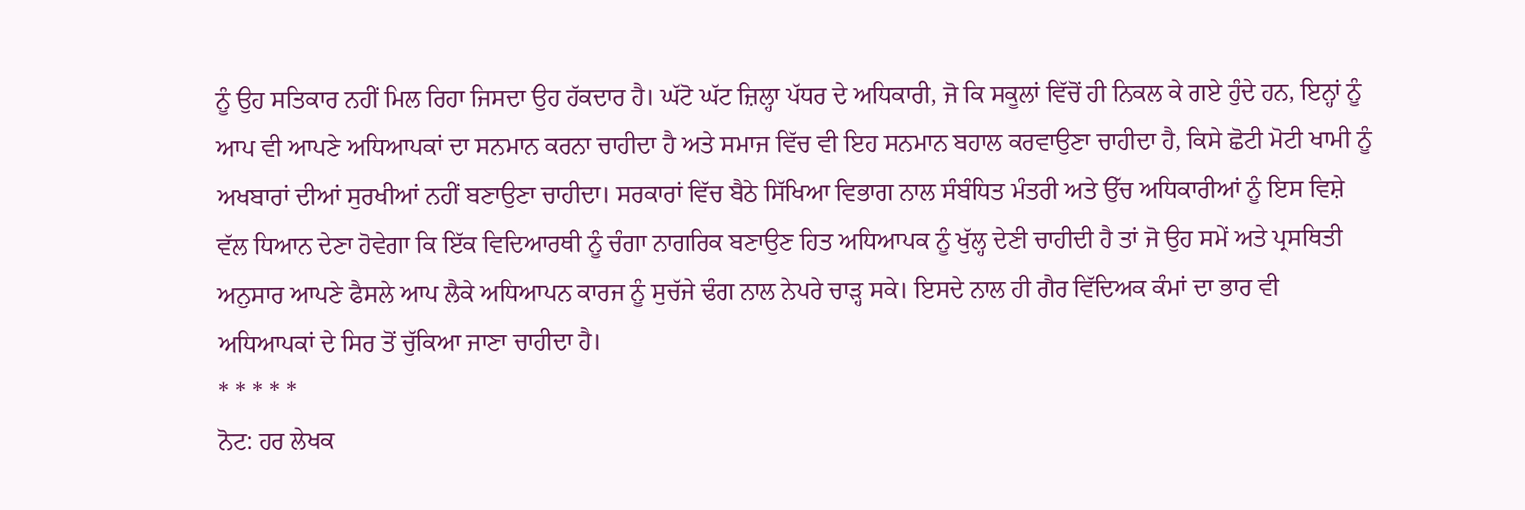ਨੂੰ ਉਹ ਸਤਿਕਾਰ ਨਹੀਂ ਮਿਲ ਰਿਹਾ ਜਿਸਦਾ ਉਹ ਹੱਕਦਾਰ ਹੈ। ਘੱਟੋ ਘੱਟ ਜ਼ਿਲ੍ਹਾ ਪੱਧਰ ਦੇ ਅਧਿਕਾਰੀ, ਜੋ ਕਿ ਸਕੂਲਾਂ ਵਿੱਚੋਂ ਹੀ ਨਿਕਲ ਕੇ ਗਏ ਹੁੰਦੇ ਹਨ, ਇਨ੍ਹਾਂ ਨੂੰ ਆਪ ਵੀ ਆਪਣੇ ਅਧਿਆਪਕਾਂ ਦਾ ਸਨਮਾਨ ਕਰਨਾ ਚਾਹੀਦਾ ਹੈ ਅਤੇ ਸਮਾਜ ਵਿੱਚ ਵੀ ਇਹ ਸਨਮਾਨ ਬਹਾਲ ਕਰਵਾਉਣਾ ਚਾਹੀਦਾ ਹੈ, ਕਿਸੇ ਛੋਟੀ ਮੋਟੀ ਖਾਮੀ ਨੂੰ ਅਖਬਾਰਾਂ ਦੀਆਂ ਸੁਰਖੀਆਂ ਨਹੀਂ ਬਣਾਉਣਾ ਚਾਹੀਦਾ। ਸਰਕਾਰਾਂ ਵਿੱਚ ਬੈਠੇ ਸਿੱਖਿਆ ਵਿਭਾਗ ਨਾਲ ਸੰਬੰਧਿਤ ਮੰਤਰੀ ਅਤੇ ਉੱਚ ਅਧਿਕਾਰੀਆਂ ਨੂੰ ਇਸ ਵਿਸ਼ੇ ਵੱਲ ਧਿਆਨ ਦੇਣਾ ਹੋਵੇਗਾ ਕਿ ਇੱਕ ਵਿਦਿਆਰਥੀ ਨੂੰ ਚੰਗਾ ਨਾਗਰਿਕ ਬਣਾਉਣ ਹਿਤ ਅਧਿਆਪਕ ਨੂੰ ਖੁੱਲ੍ਹ ਦੇਣੀ ਚਾਹੀਦੀ ਹੈ ਤਾਂ ਜੋ ਉਹ ਸਮੇਂ ਅਤੇ ਪ੍ਰਸਥਿਤੀ ਅਨੁਸਾਰ ਆਪਣੇ ਫੈਸਲੇ ਆਪ ਲੈਕੇ ਅਧਿਆਪਨ ਕਾਰਜ ਨੂੰ ਸੁਚੱਜੇ ਢੰਗ ਨਾਲ ਨੇਪਰੇ ਚਾੜ੍ਹ ਸਕੇ। ਇਸਦੇ ਨਾਲ ਹੀ ਗੈਰ ਵਿੱਦਿਅਕ ਕੰਮਾਂ ਦਾ ਭਾਰ ਵੀ ਅਧਿਆਪਕਾਂ ਦੇ ਸਿਰ ਤੋਂ ਚੁੱਕਿਆ ਜਾਣਾ ਚਾਹੀਦਾ ਹੈ।
* * * * *
ਨੋਟ: ਹਰ ਲੇਖਕ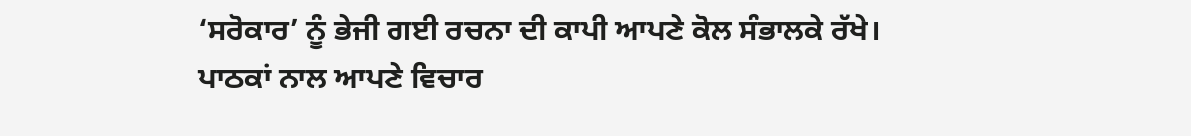‘ਸਰੋਕਾਰ’ ਨੂੰ ਭੇਜੀ ਗਈ ਰਚਨਾ ਦੀ ਕਾਪੀ ਆਪਣੇ ਕੋਲ ਸੰਭਾਲਕੇ ਰੱਖੇ।
ਪਾਠਕਾਂ ਨਾਲ ਆਪਣੇ ਵਿਚਾਰ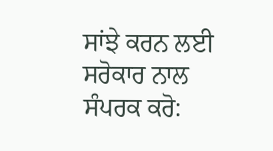ਸਾਂਝੇ ਕਰਨ ਲਈ ਸਰੋਕਾਰ ਨਾਲ ਸੰਪਰਕ ਕਰੋ: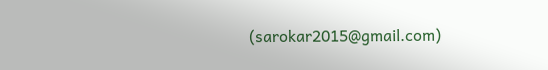(sarokar2015@gmail.com)